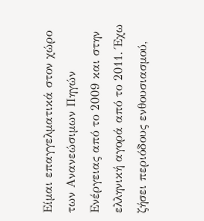Είμαι επαγγελματικά στον χώρο των Ανανεώσιμων Πηγών Ενέργειας από το 2009 και στην ελληνική αγορά από το 2011. Έχω ζήσει περιόδους ενθουσιασμού,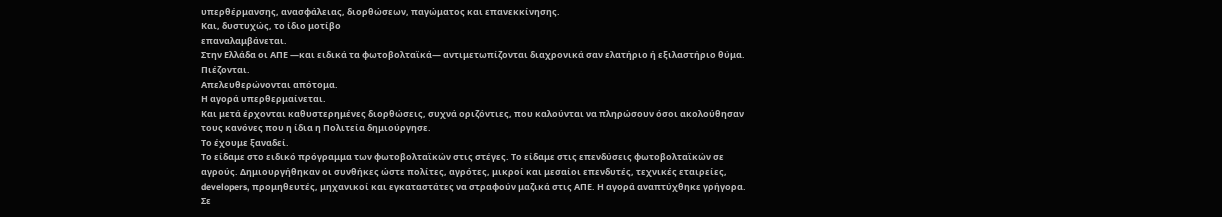υπερθέρμανσης, ανασφάλειας, διορθώσεων, παγώματος και επανεκκίνησης.
Και, δυστυχώς, το ίδιο μοτίβο
επαναλαμβάνεται.
Στην Ελλάδα οι ΑΠΕ —και ειδικά τα φωτοβολταϊκά— αντιμετωπίζονται διαχρονικά σαν ελατήριο ή εξιλαστήριο θύμα.
Πιέζονται.
Απελευθερώνονται απότομα.
Η αγορά υπερθερμαίνεται.
Και μετά έρχονται καθυστερημένες διορθώσεις, συχνά οριζόντιες, που καλούνται να πληρώσουν όσοι ακολούθησαν τους κανόνες που η ίδια η Πολιτεία δημιούργησε.
Το έχουμε ξαναδεί.
Το είδαμε στο ειδικό πρόγραμμα των φωτοβολταϊκών στις στέγες. Το είδαμε στις επενδύσεις φωτοβολταϊκών σε αγρούς. Δημιουργήθηκαν οι συνθήκες ώστε πολίτες, αγρότες, μικροί και μεσαίοι επενδυτές, τεχνικές εταιρείες, developers, προμηθευτές, μηχανικοί και εγκαταστάτες να στραφούν μαζικά στις ΑΠΕ. Η αγορά αναπτύχθηκε γρήγορα. Σε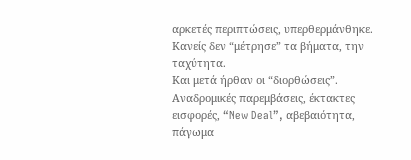αρκετές περιπτώσεις, υπερθερμάνθηκε. Κανείς δεν “μέτρησε” τα βήματα, την ταχύτητα.
Και μετά ήρθαν οι “διορθώσεις”.
Αναδρομικές παρεμβάσεις, έκτακτες εισφορές, “New Deal”, αβεβαιότητα, πάγωμα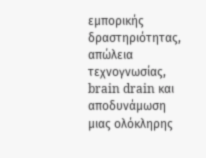εμπορικής δραστηριότητας, απώλεια τεχνογνωσίας, brain drain και αποδυνάμωση μιας ολόκληρης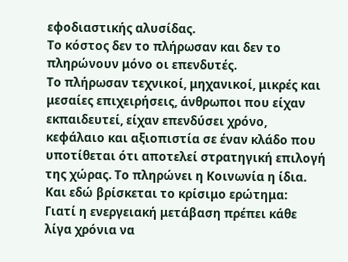εφοδιαστικής αλυσίδας.
Το κόστος δεν το πλήρωσαν και δεν το πληρώνουν μόνο οι επενδυτές.
Το πλήρωσαν τεχνικοί, μηχανικοί, μικρές και μεσαίες επιχειρήσεις, άνθρωποι που είχαν εκπαιδευτεί, είχαν επενδύσει χρόνο, κεφάλαιο και αξιοπιστία σε έναν κλάδο που υποτίθεται ότι αποτελεί στρατηγική επιλογή της χώρας. Το πληρώνει η Κοινωνία η ίδια.
Και εδώ βρίσκεται το κρίσιμο ερώτημα:
Γιατί η ενεργειακή μετάβαση πρέπει κάθε λίγα χρόνια να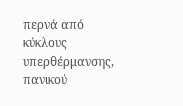περνά από κύκλους υπερθέρμανσης, πανικού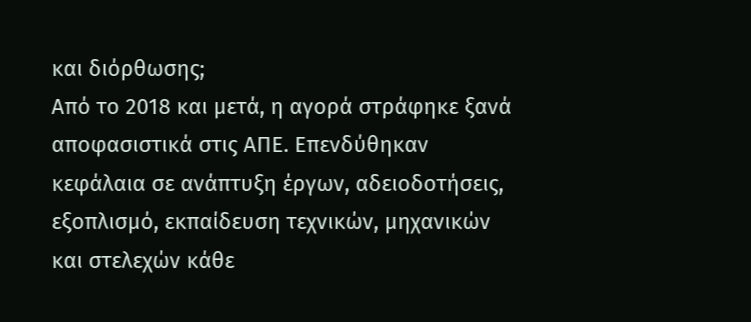και διόρθωσης;
Από το 2018 και μετά, η αγορά στράφηκε ξανά αποφασιστικά στις ΑΠΕ. Επενδύθηκαν κεφάλαια σε ανάπτυξη έργων, αδειοδοτήσεις, εξοπλισμό, εκπαίδευση τεχνικών, μηχανικών και στελεχών κάθε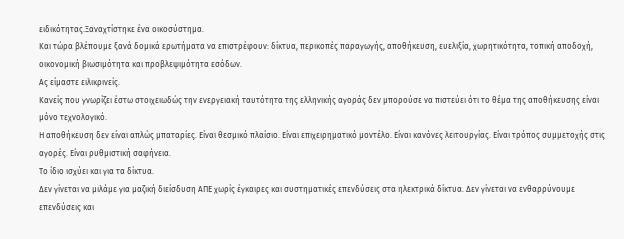ειδικότητας.Ξαναχτίστηκε ένα οικοσύστημα.
Και τώρα βλέπουμε ξανά δομικά ερωτήματα να επιστρέφουν: δίκτυα, περικοπές παραγωγής, αποθήκευση, ευελιξία, χωρητικότητα, τοπική αποδοχή, οικονομική βιωσιμότητα και προβλεψιμότητα εσόδων.
Ας είμαστε ειλικρινείς.
Κανείς που γνωρίζει έστω στοιχειωδώς την ενεργειακή ταυτότητα της ελληνικής αγοράς δεν μπορούσε να πιστεύει ότι το θέμα της αποθήκευσης είναι μόνο τεχνολογικό.
Η αποθήκευση δεν είναι απλώς μπαταρίες. Είναι θεσμικό πλαίσιο. Είναι επιχειρηματικό μοντέλο. Είναι κανόνες λειτουργίας. Είναι τρόπος συμμετοχής στις αγορές. Είναι ρυθμιστική σαφήνεια.
Το ίδιο ισχύει και για τα δίκτυα.
Δεν γίνεται να μιλάμε για μαζική διείσδυση ΑΠΕ χωρίς έγκαιρες και συστηματικές επενδύσεις στα ηλεκτρικά δίκτυα. Δεν γίνεται να ενθαρρύνουμε επενδύσεις και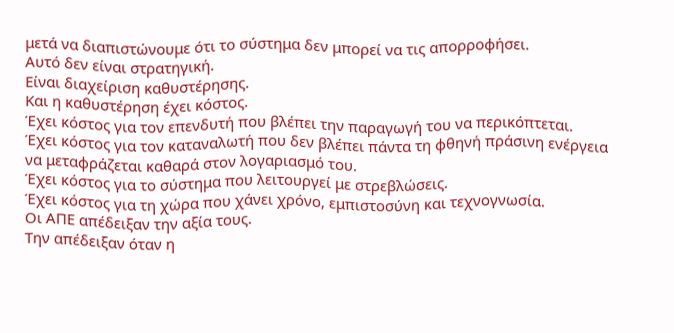μετά να διαπιστώνουμε ότι το σύστημα δεν μπορεί να τις απορροφήσει.
Αυτό δεν είναι στρατηγική.
Είναι διαχείριση καθυστέρησης.
Και η καθυστέρηση έχει κόστος.
Έχει κόστος για τον επενδυτή που βλέπει την παραγωγή του να περικόπτεται.
Έχει κόστος για τον καταναλωτή που δεν βλέπει πάντα τη φθηνή πράσινη ενέργεια να μεταφράζεται καθαρά στον λογαριασμό του.
Έχει κόστος για το σύστημα που λειτουργεί με στρεβλώσεις.
Έχει κόστος για τη χώρα που χάνει χρόνο, εμπιστοσύνη και τεχνογνωσία.
Οι ΑΠΕ απέδειξαν την αξία τους.
Την απέδειξαν όταν η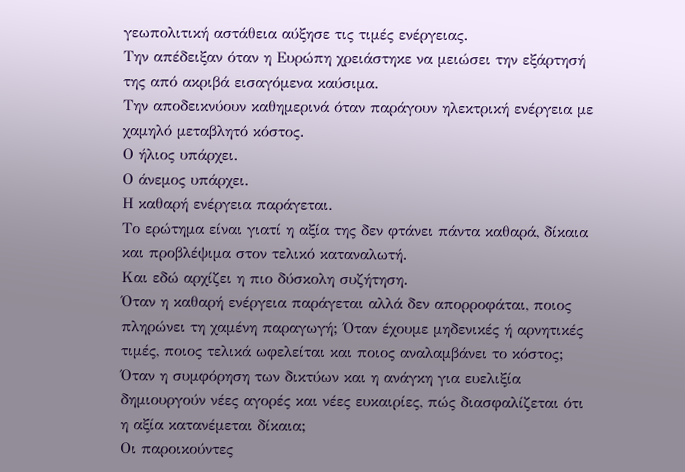γεωπολιτική αστάθεια αύξησε τις τιμές ενέργειας.
Την απέδειξαν όταν η Ευρώπη χρειάστηκε να μειώσει την εξάρτησή της από ακριβά εισαγόμενα καύσιμα.
Την αποδεικνύουν καθημερινά όταν παράγουν ηλεκτρική ενέργεια με χαμηλό μεταβλητό κόστος.
Ο ήλιος υπάρχει.
Ο άνεμος υπάρχει.
Η καθαρή ενέργεια παράγεται.
Το ερώτημα είναι γιατί η αξία της δεν φτάνει πάντα καθαρά, δίκαια και προβλέψιμα στον τελικό καταναλωτή.
Και εδώ αρχίζει η πιο δύσκολη συζήτηση.
Όταν η καθαρή ενέργεια παράγεται αλλά δεν απορροφάται, ποιος πληρώνει τη χαμένη παραγωγή; Όταν έχουμε μηδενικές ή αρνητικές τιμές, ποιος τελικά ωφελείται και ποιος αναλαμβάνει το κόστος; Όταν η συμφόρηση των δικτύων και η ανάγκη για ευελιξία δημιουργούν νέες αγορές και νέες ευκαιρίες, πώς διασφαλίζεται ότι η αξία κατανέμεται δίκαια;
Οι παροικούντες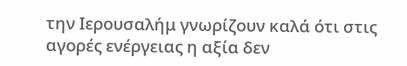την Ιερουσαλήμ γνωρίζουν καλά ότι στις αγορές ενέργειας η αξία δεν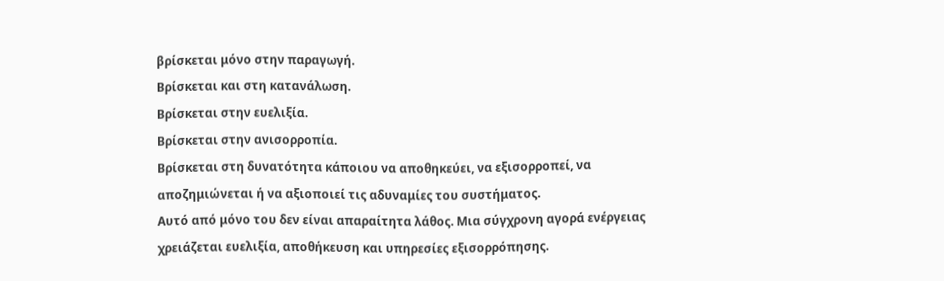βρίσκεται μόνο στην παραγωγή.
Βρίσκεται και στη κατανάλωση.
Βρίσκεται στην ευελιξία.
Βρίσκεται στην ανισορροπία.
Βρίσκεται στη δυνατότητα κάποιου να αποθηκεύει, να εξισορροπεί, να αποζημιώνεται ή να αξιοποιεί τις αδυναμίες του συστήματος.
Αυτό από μόνο του δεν είναι απαραίτητα λάθος. Μια σύγχρονη αγορά ενέργειας χρειάζεται ευελιξία, αποθήκευση και υπηρεσίες εξισορρόπησης.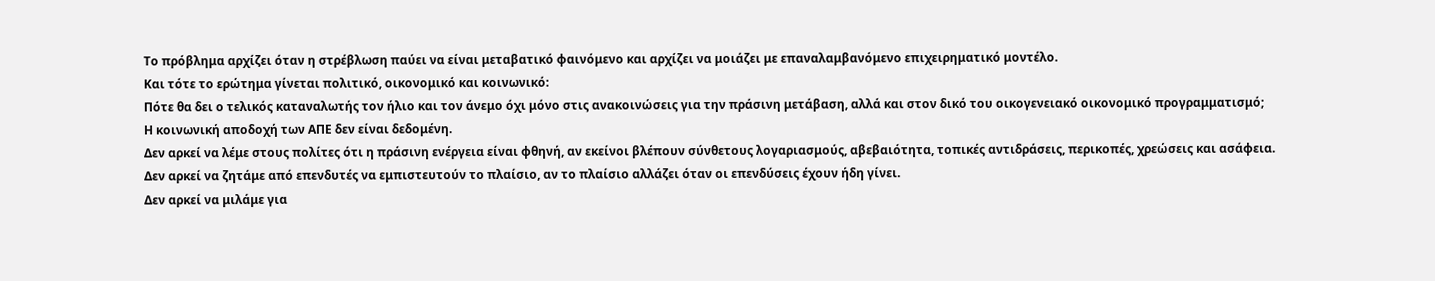Το πρόβλημα αρχίζει όταν η στρέβλωση παύει να είναι μεταβατικό φαινόμενο και αρχίζει να μοιάζει με επαναλαμβανόμενο επιχειρηματικό μοντέλο.
Και τότε το ερώτημα γίνεται πολιτικό, οικονομικό και κοινωνικό:
Πότε θα δει ο τελικός καταναλωτής τον ήλιο και τον άνεμο όχι μόνο στις ανακοινώσεις για την πράσινη μετάβαση, αλλά και στον δικό του οικογενειακό οικονομικό προγραμματισμό;
Η κοινωνική αποδοχή των ΑΠΕ δεν είναι δεδομένη.
Δεν αρκεί να λέμε στους πολίτες ότι η πράσινη ενέργεια είναι φθηνή, αν εκείνοι βλέπουν σύνθετους λογαριασμούς, αβεβαιότητα, τοπικές αντιδράσεις, περικοπές, χρεώσεις και ασάφεια.
Δεν αρκεί να ζητάμε από επενδυτές να εμπιστευτούν το πλαίσιο, αν το πλαίσιο αλλάζει όταν οι επενδύσεις έχουν ήδη γίνει.
Δεν αρκεί να μιλάμε για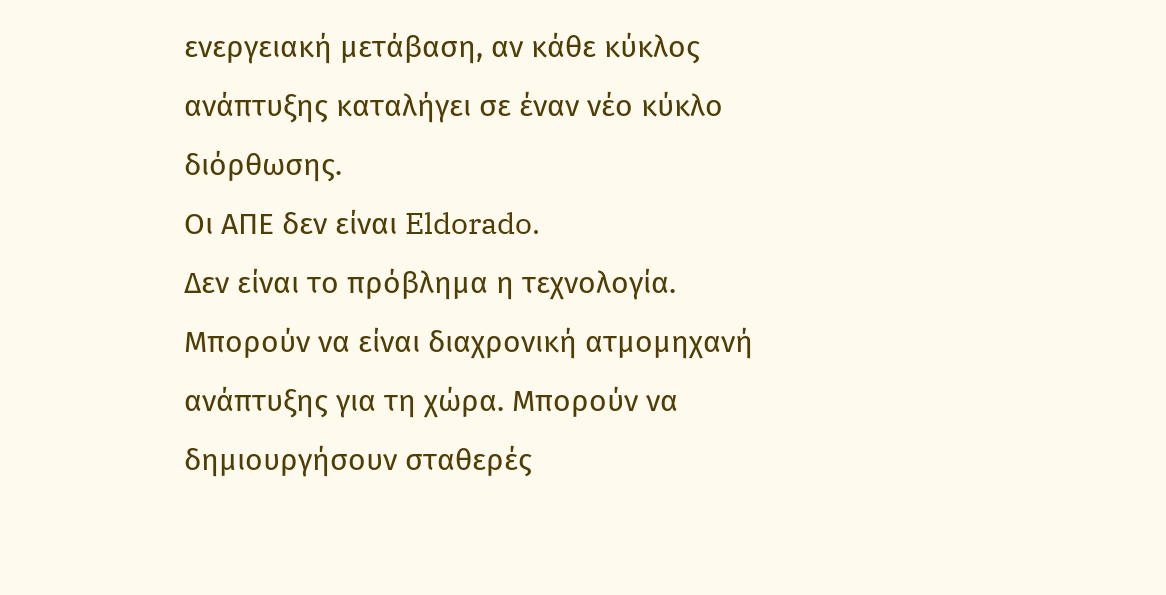ενεργειακή μετάβαση, αν κάθε κύκλος ανάπτυξης καταλήγει σε έναν νέο κύκλο διόρθωσης.
Οι ΑΠΕ δεν είναι Eldorado.
Δεν είναι το πρόβλημα η τεχνολογία.
Μπορούν να είναι διαχρονική ατμομηχανή ανάπτυξης για τη χώρα. Μπορούν να δημιουργήσουν σταθερές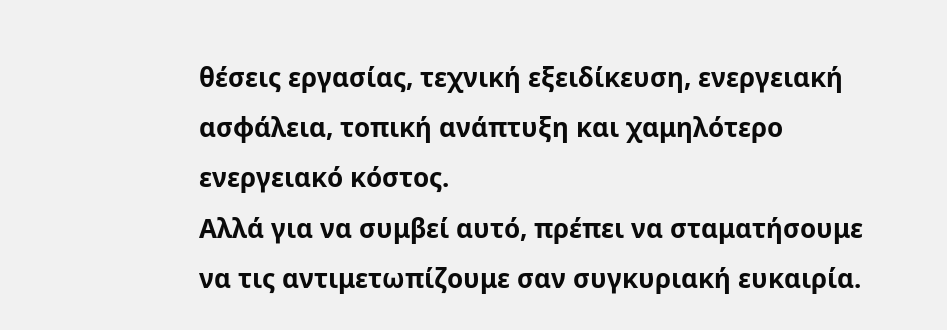θέσεις εργασίας, τεχνική εξειδίκευση, ενεργειακή ασφάλεια, τοπική ανάπτυξη και χαμηλότερο ενεργειακό κόστος.
Αλλά για να συμβεί αυτό, πρέπει να σταματήσουμε να τις αντιμετωπίζουμε σαν συγκυριακή ευκαιρία.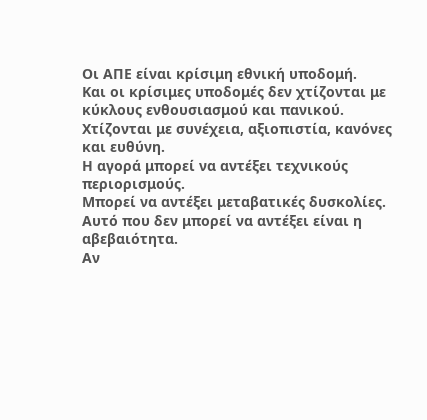Οι ΑΠΕ είναι κρίσιμη εθνική υποδομή.
Και οι κρίσιμες υποδομές δεν χτίζονται με κύκλους ενθουσιασμού και πανικού. Χτίζονται με συνέχεια, αξιοπιστία, κανόνες και ευθύνη.
Η αγορά μπορεί να αντέξει τεχνικούς περιορισμούς.
Μπορεί να αντέξει μεταβατικές δυσκολίες.
Αυτό που δεν μπορεί να αντέξει είναι η αβεβαιότητα.
Αν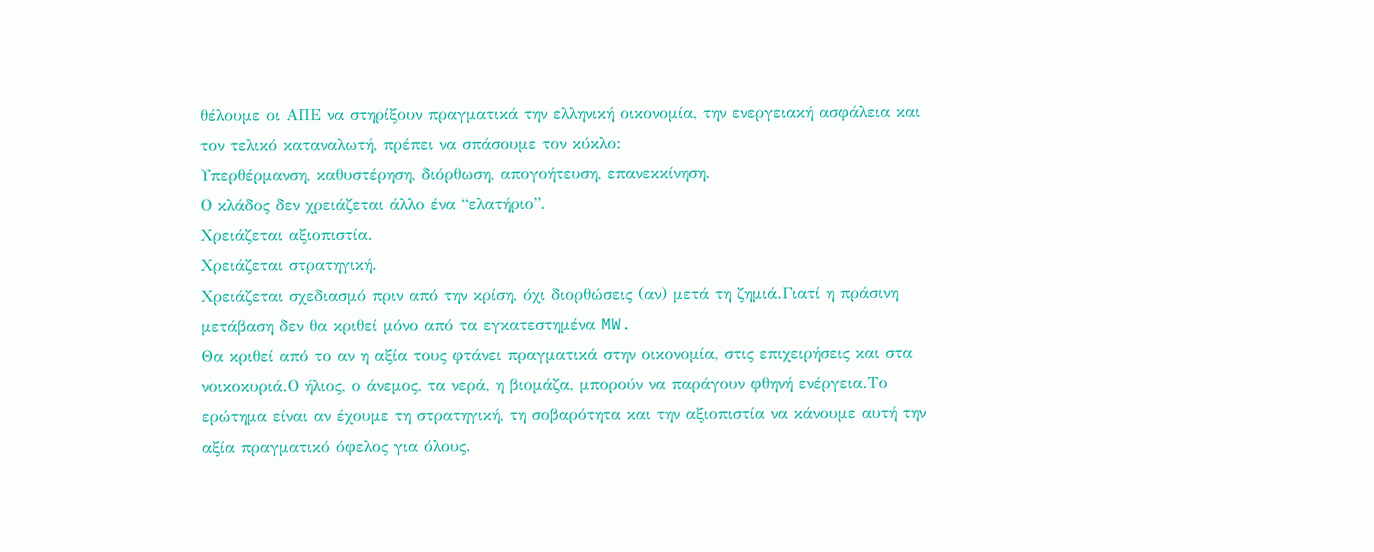θέλουμε οι ΑΠΕ να στηρίξουν πραγματικά την ελληνική οικονομία, την ενεργειακή ασφάλεια και τον τελικό καταναλωτή, πρέπει να σπάσουμε τον κύκλο:
Υπερθέρμανση, καθυστέρηση, διόρθωση, απογοήτευση, επανεκκίνηση.
Ο κλάδος δεν χρειάζεται άλλο ένα “ελατήριο”.
Χρειάζεται αξιοπιστία.
Χρειάζεται στρατηγική.
Χρειάζεται σχεδιασμό πριν από την κρίση, όχι διορθώσεις (αν) μετά τη ζημιά.Γιατί η πράσινη μετάβαση δεν θα κριθεί μόνο από τα εγκατεστημένα MW.
Θα κριθεί από το αν η αξία τους φτάνει πραγματικά στην οικονομία, στις επιχειρήσεις και στα νοικοκυριά.Ο ήλιος, ο άνεμος, τα νερά, η βιομάζα, μπορούν να παράγουν φθηνή ενέργεια.Το ερώτημα είναι αν έχουμε τη στρατηγική, τη σοβαρότητα και την αξιοπιστία να κάνουμε αυτή την αξία πραγματικό όφελος για όλους.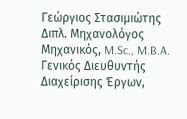Γεώργιος Στασιμιώτης
Διπλ. Μηχανολόγος Μηχανικός, M.Sc., M.B.A.
Γενικός Διευθυντής Διαχείρισης Έργων,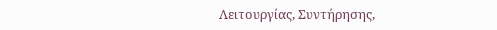Λειτουργίας, Συντήρησης,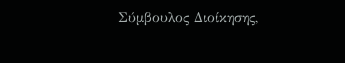Σύμβουλος Διοίκησης,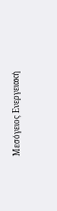Μεσόγειος Ενεργειακή